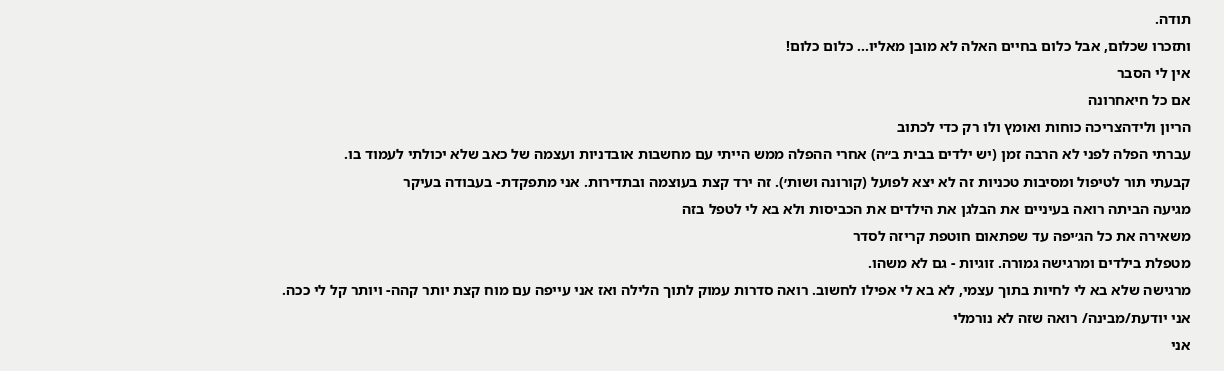תודה.
ותזכרו שכלום, אבל כלום בחיים האלה לא מובן מאליו... כלום כלום!
אין לי הסבר
אם כל חיאחרונה
הריון ולידהצריכה כוחות ואומץ ולו רק כדי לכתוב
עברתי הפלה לפני לא הרבה זמן (יש ילדים בבית ב״ה) אחרי ההפלה ממש הייתי עם מחשבות אובדניות ועצמה של כאב שלא יכולתי לעמוד בו.
קבעתי תור לטיפול ומסיבות טכניות זה לא יצא לפועל (קורונה ושות׳). זה ירד קצת בעוצמה ובתדירות. אני מתפקדת- בעבודה בעיקר
מגיעה הביתה רואה בעיניים את הבלגן את הילדים את הכביסות ולא בא לי לטפל בזה
משאירה את כל הג׳יפה עד שפתאום חוטפת קריזה לסדר
מטפלת בילדים ומרגישה גמורה. זוגיות - גם לא משהו.
מרגישה שלא בא לי לחיות בתוך עצמי, לא בא לי אפילו לחשוב. רואה סדרות עמוק לתוך הלילה ואז אני עייפה עם מוח קצת יותר קהה- ויותר קל לי ככה.
אני יודעת/מבינה/ רואה שזה לא נורמלי
אני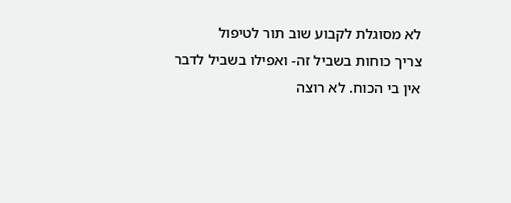לא מסוגלת לקבוע שוב תור לטיפול
צריך כוחות בשביל זה- ואפילו בשביל לדבר אין בי הכוח. לא רוצה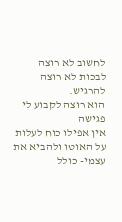לחשוב לא רוצה לבכות לא רוצה להרגיש.
הוא רוצה לקבוע לי פגישה
אין אפילו כוח לעלות על האוטו ולהביא את עצמי- כולל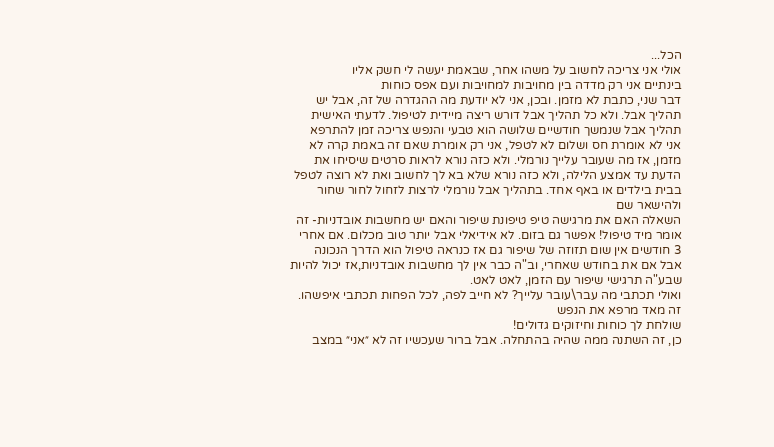הכל...
אולי אני צריכה לחשוב על משהו אחר, שבאמת יעשה לי חשק אליו
בינתיים אני רק מדדה בין מחויבות למחויבות ועם אפס כוחות
דבר שני, כתבת לא מזמן. ובכן, אני לא יודעת מה ההגדרה של זה, אבל יש תהליך אבל. ולא כל תהליך אבל דורש ריצה מיידית לטיפול. לדעתי האישית
תהליך אבל שנמשך חודשיים שלושה הוא טבעי והנפש צריכה זמן להתרפא
אני לא אומרת חס ושלום לא לטפל, אני רק אומרת שאם זה באמת קרה לא מזמן, אז מה שעובר עלייך נורמלי. ולא כזה נורא לראות סרטים שיסיחו את הדעת עד אמצע הלילה, ולא כזה נורא שלא בא לך לחשוב ואת לא רוצה לטפל בבית בילדים או באף אחד. בתהליך אבל נורמלי לרצות לזחול לחור שחור ולהישאר שם
השאלה האם את מרגישה טיפ טיפונת שיפור והאם יש מחשבות אובדניות- זה אומר מיד טיפול! אפשר גם בזום. לא אידיאלי אבל יותר טוב מכלום. אם אחרי 3 חודשים אין שום תזוזה של שיפור גם אז כנראה טיפול הוא הדרך הנכונה
אבל אם את בחודש שאחרי, וב"ה כבר אין לך מחשבות אובדניות,אז יכול להיות שבע"ה תרגישי שיפור עם הזמן, לאט לאט.
ואולי תכתבי מה עבר\עובר עלייך? לא חייב לפה, לכל הפחות תכתבי איפשהו. זה מאד מרפא את הנפש
שולחת לך כוחות וחיזוקים גדולים!
כן, זה השתנה ממה שהיה בהתחלה. אבל ברור שעכשיו זה לא ״אני״ במצב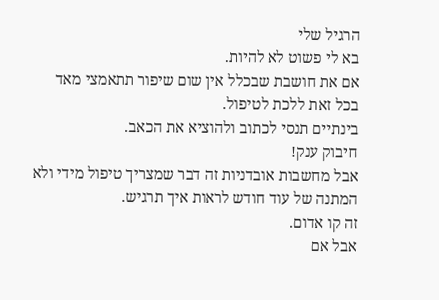הרגיל שלי
בא לי פשוט לא להיות.
אם את חושבת שבכלל אין שום שיפור תתאמצי מאד בכל זאת ללכת לטיפול.
בינתיים תנסי לכתוב ולהוציא את הכאב.
חיבוק ענק!
אבל מחשבות אובדניות זה דבר שמצריך טיפול מידי ולא המתנה של עוד חודש לראות איך תרגיש.
זה קו אדום.
אבל אם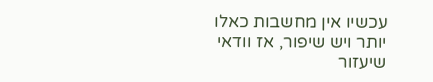עכשיו אין מחשבות כאלו יותר ויש שיפור, אז וודאי שיעזור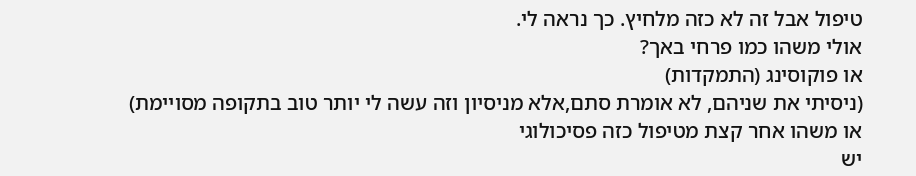טיפול אבל זה לא כזה מלחיץ. כך נראה לי.
אולי משהו כמו פרחי באך?
או פוקוסינג (התמקדות)
(ניסיתי את שניהם, לא אומרת סתם,אלא מניסיון וזה עשה לי יותר טוב בתקופה מסויימת)
או משהו אחר קצת מטיפול כזה פסיכולוגי
יש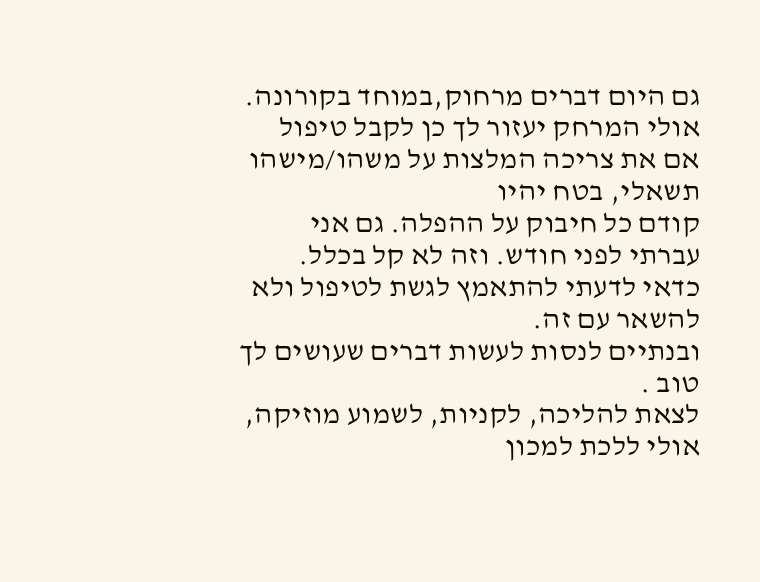גם היום דברים מרחוק,במוחד בקורונה. אולי המרחק יעזור לך כן לקבל טיפול
אם את צריכה המלצות על משהו/מישהו תשאלי, בטח יהיו
קודם כל חיבוק על ההפלה. גם אני עברתי לפני חודש. וזה לא קל בכלל.
כדאי לדעתי להתאמץ לגשת לטיפול ולא להשאר עם זה.
ובנתיים לנסות לעשות דברים שעושים לך טוב .
לצאת להליכה, לקניות, לשמוע מוזיקה, אולי ללכת למכון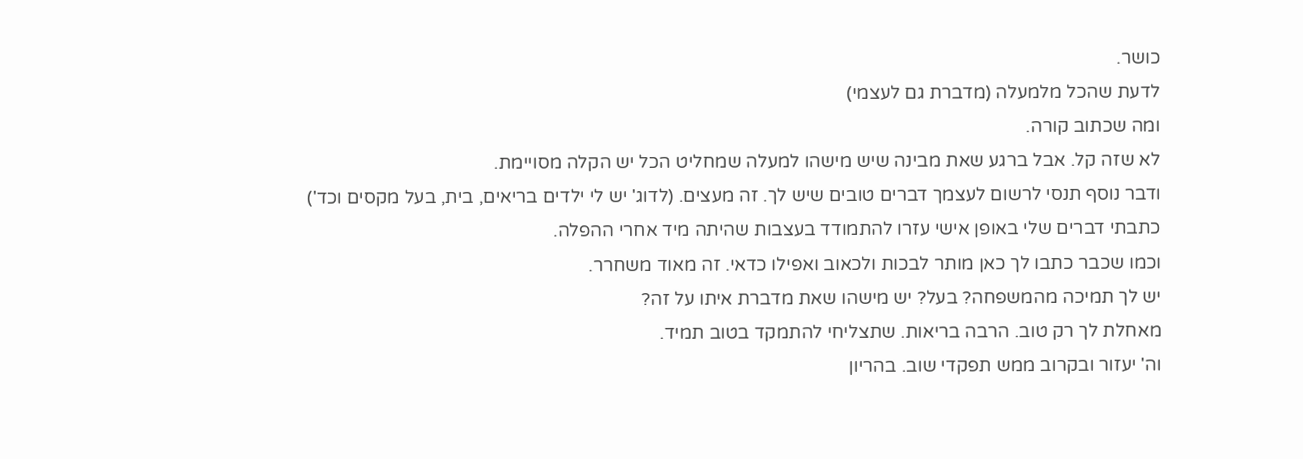כושר.
לדעת שהכל מלמעלה (מדברת גם לעצמי)
ומה שכתוב קורה.
לא שזה קל. אבל ברגע שאת מבינה שיש מישהו למעלה שמחליט הכל יש הקלה מסויימת.
ודבר נוסף תנסי לרשום לעצמך דברים טובים שיש לך. זה מעצים. (לדוג' יש לי ילדים בריאים, בית, בעל מקסים וכד')
כתבתי דברים שלי באופן אישי עזרו להתמודד בעצבות שהיתה מיד אחרי ההפלה.
וכמו שכבר כתבו לך כאן מותר לבכות ולכאוב ואפילו כדאי. זה מאוד משחרר.
יש לך תמיכה מהמשפחה? בעל? יש מישהו שאת מדברת איתו על זה?
מאחלת לך רק טוב. הרבה בריאות. שתצליחי להתמקד בטוב תמיד.
וה' יעזור ובקרוב ממש תפקדי שוב. בהריון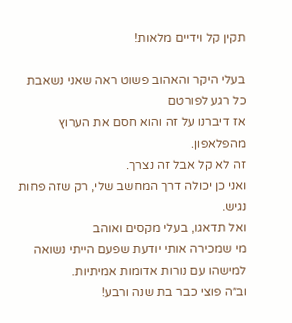תקין קל וידיים מלאות!

בעלי היקר והאהוב פשוט ראה שאני נשאבת כל רגע לפורטם
אז דיברנו על זה והוא חסם את הערוץ מהפלאפון.
זה לא קל אבל זה נצרך.
ואני כן יכולה דרך המחשב שלי, רק שזה פחות נגיש.
ואל תדאגו, בעלי מקסים ואוהב
מי שמכירה אותי יודעת שפעם הייתי נשואה למישהו עם נורות אדומות אמיתיות.
וב״ה פוצי כבר בת שנה ורבע!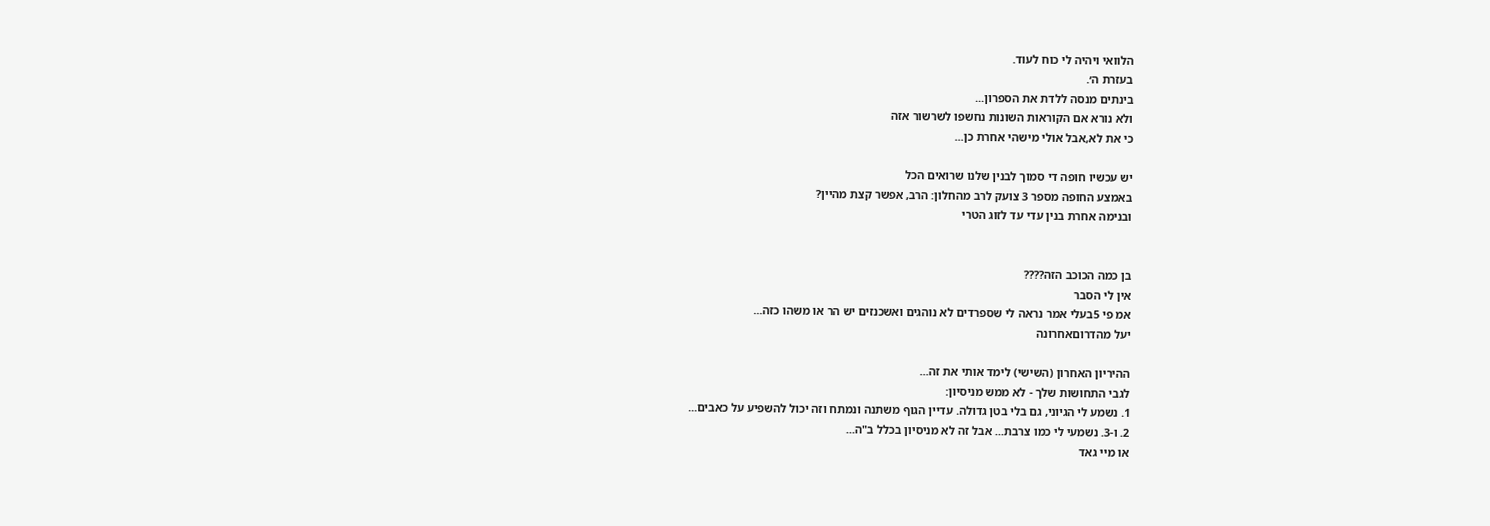הלוואי ויהיה לי כוח לעוד.
בעזרת ה׳.
בינתים מנסה ללדת את הספרון...
ולא נורא אם הקוראות השונות נחשפו לשרשור אזה
כי את לא,אבל אולי מישהי אחרת כן...

יש עכשיו חופה די סמוך לבנין שלנו שרואים הכל
באמצע החופה מספר 3 צועק לרב מהחלון: הרב, אפשר קצת מהיין?
ובנימה אחרת בנין עדי עד לזוג הטרי


בן כמה הכוכב הזה????
אין לי הסבר
אמ פי 5בעלי אמר נראה לי שספרדים לא נוהגים ואשכנזים יש הר או משהו כזה...
יעל מהדרוםאחרונה

ההיריון האחרון (השישי) לימד אותי את זה...
לגבי התחושות שלך - לא ממש מניסיון:
1. נשמע לי הגיוני, גם בלי בטן גדולה. עדיין הגוף משתנה ונמתח וזה יכול להשפיע על כאבים...
2. ו-3. נשמעי לי כמו צרבת... אבל זה לא מניסיון בכלל ב"ה...
או מיי גאד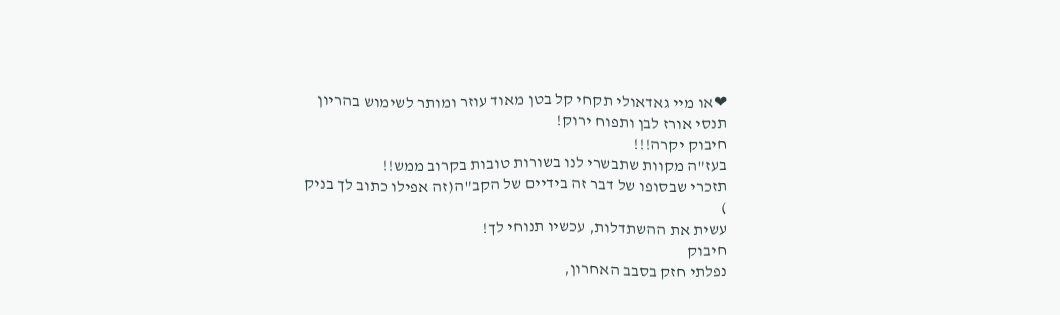❤או מיי גאדאולי תקחי קל בטן מאוד עוזר ומותר לשימוש בהריון
תנסי אורז לבן ותפוח ירוק!
חיבוק יקרה!!!
בעז"ה מקוות שתבשרי לנו בשורות טובות בקרוב ממש!!
תזכרי שבסופו של דבר זה בידיים של הקב"ה(זה אפילו כתוב לך בניק
)
עשית את ההשתדלות, עכשיו תנוחי לך!
חיבוק
נפלתי חזק בסבב האחרון,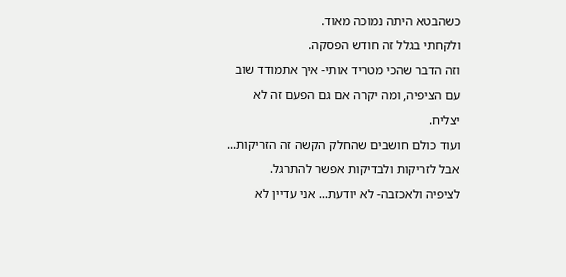כשהבטא היתה נמוכה מאוד.
ולקחתי בגלל זה חודש הפסקה.
וזה הדבר שהכי מטריד אותי- איך אתמודד שוב עם הציפיה, ומה יקרה אם גם הפעם זה לא יצליח.
ועוד כולם חושבים שהחלק הקשה זה הזריקות...
אבל לזריקות ולבדיקות אפשר להתרגל.
לציפיה ולאכזבה- לא יודעת... אני עדיין לא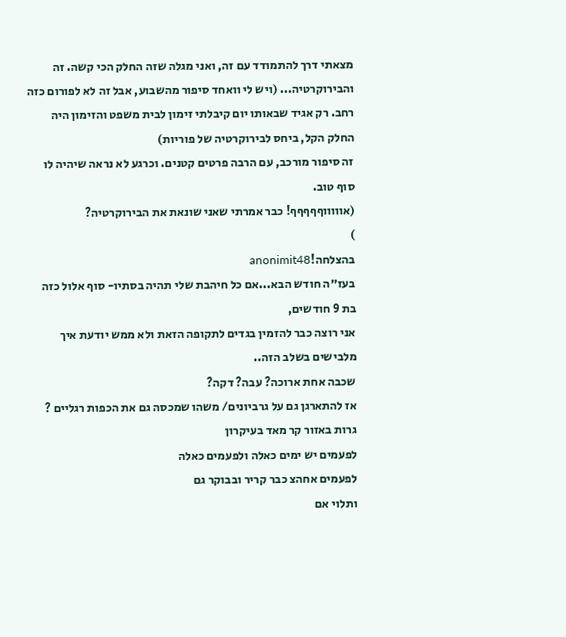מצאתי דרך להתמודד עם זה, ואני מגלה שזה החלק הכי קשה. זה והבירוקרטיה... (ויש לי וואחד סיפור מהשבוע, אבל זה לא לפורום כזה רחב. רק אגיד שבאותו יום קיבלתי זימון לבית משפט והזימון היה החלק הקל, ביחס לבירוקרטיה של פוריות)
זה סיפור מורכב, עם הרבה פרטים קטנים. וכרגע לא נראה שיהיה לו סוף טוב.
(אוווווףףףףף! כבר אמרתי שאני שונאת את הבירוקרטיה?
)
בהצלחה!anonimit48
בעז״ה חודש הבא...אם כל חיהבת שלי תהיה בסתיו- סוף אלול כזה בת 9 חודשים,
אני רוצה כבר להזמין בגדים לתקופה הזאת ולא ממש יודעת איך מלבישים בשלב הזה..
שכבה אחת ארוכה? עבה? דקה?
אז להתארגן גם על גרביונים/ משהו שמכסה גם את הכפות רגליים ?
גרות באזור קר מאד בעיקרון
לפעמים יש ימים כאלה ולפעמים כאלה
לפעמים אחהצ כבר קריר ובבוקר גם
ותלוי אם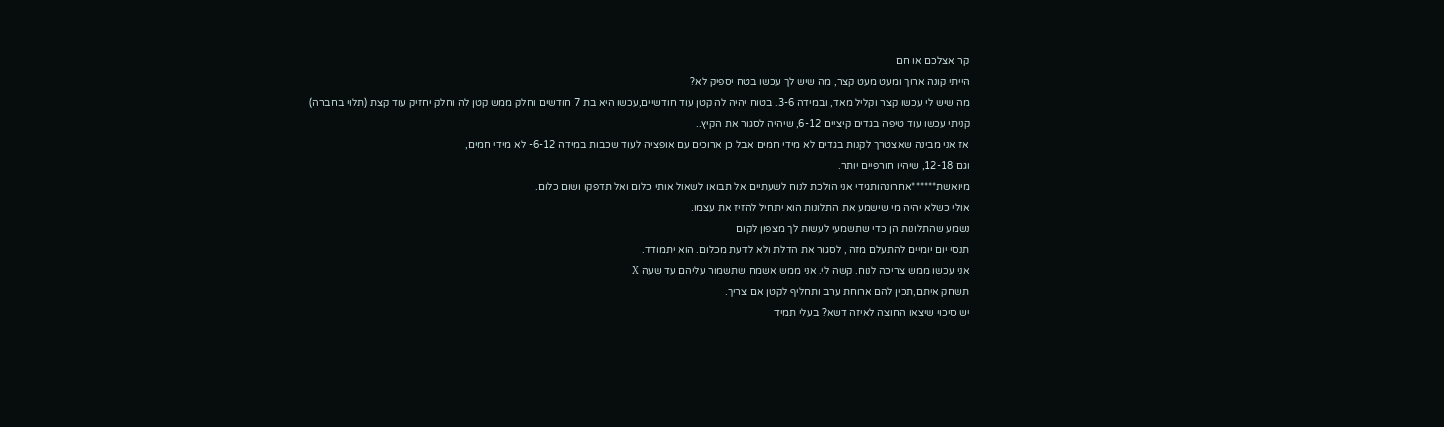קר אצלכם או חם
הייתי קונה ארוך ומעט מעט קצר, מה שיש לך עכשו בטח יספיק לא?
מה שיש לי עכשו קצר וקליל מאד, ובמידה 3-6. בטוח יהיה לה קטן עוד חודשיים,עכשו היא בת 7 חודשים וחלק ממש קטן לה וחלק יחזיק עוד קצת (תלוי בחברה)
קניתי עכשו עוד טיפה בגדים קיציים 6-12, שיהיה לסגור את הקיץ..
אז אני מבינה שאצטרך לקנות בגדים לא מידי חמים אבל כן ארוכים עם אופציה לעוד שכבות במידה 6-12- לא מידי חמים,
וגם 12-18, שיהיו חורפיים יותר.
מיואשת******אחרונהותגידי אני הולכת לנוח לשעתיים אל תבואו לשאול אותי כלום ואל תדפקו ושום כלום.
אולי כשלא יהיה מי שישמע את התלונות הוא יתחיל להזיז את עצמו.
נשמע שהתלונות הן כדי שתשמעי לעשות לך מצפון לקום
תנסי יום יומיים להתעלם מזה , לסגור את הדלת ולא לדעת מכלום. הוא יתמודד.
אני עכשו ממש צריכה לנוח. קשה לי. אני ממש אשמח שתשמור עליהם עד שעה X
תשחק איתם,תכין להם ארוחת ערב ותחליף לקטן אם צריך.
יש סיכוי שיצאו החוצה לאיזה דשא? בעלי תמיד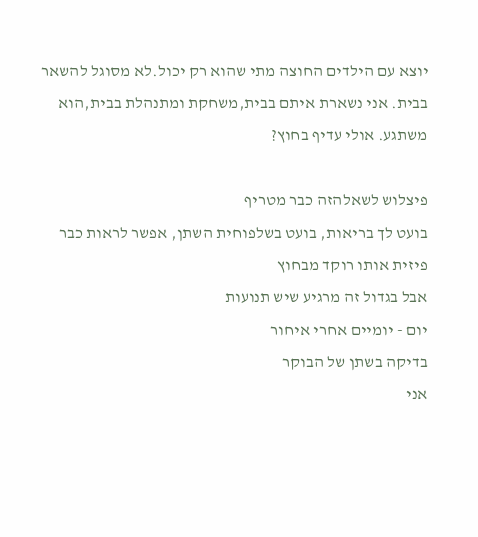יוצא עם הילדים החוצה מתי שהוא רק יכול.לא מסוגל להשאר בבית. אני נשארת איתם בבית,משחקת ומתנהלת בבית,הוא משתגע. אולי עדיף בחוץ?

פיצלוש לשאלהזה כבר מטריף
בועט לך בריאות, בועט בשלפוחית השתן, אפשר לראות כבר פיזית אותו רוקד מבחוץ
אבל בגדול זה מרגיע שיש תנועות
יום - יומיים אחרי איחור
בדיקה בשתן של הבוקר
אני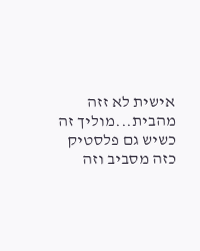אישית לא זזה מהבית...מוליך זה כשיש גם פלסטיק כזה מסביב וזה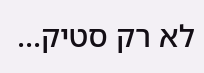לא רק סטיק...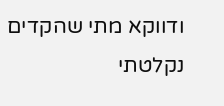ודווקא מתי שהקדים נקלטתי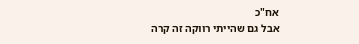אח"כ
אבל גם שהייתי רווקה זה קרה